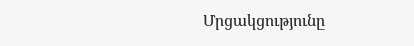Մրցակցությունը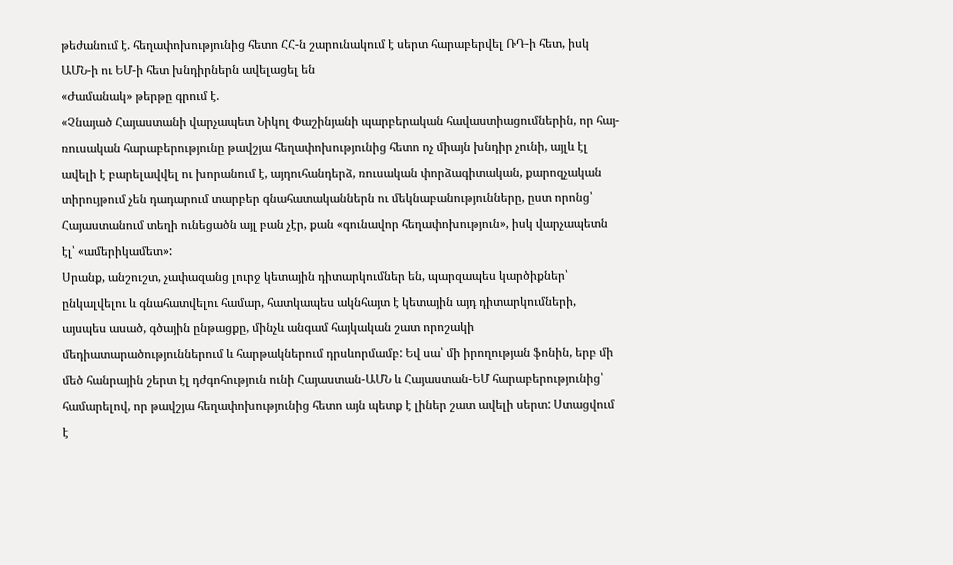թեժանում է. հեղափոխությունից հետո ՀՀ-ն շարունակում է սերտ հարաբերվել ՌԴ-ի հետ, իսկ ԱՄՆ-ի ու ԵՄ-ի հետ խնդիրներն ավելացել են
«Ժամանակ» թերթը գրում է.
«Չնայած Հայաստանի վարչապետ Նիկոլ Փաշինյանի պարբերական հավաստիացումներին, որ հայ-ռուսական հարաբերությունը թավշյա հեղափոխությունից հետո ոչ միայն խնդիր չունի, այլև էլ ավելի է բարելավվել ու խորանում է, այդուհանդերձ, ռուսական փորձագիտական, քարոզչական տիրույթում չեն դադարում տարբեր գնահատականներն ու մեկնաբանությունները, ըստ որոնց՝ Հայաստանում տեղի ունեցածն այլ բան չէր, քան «գունավոր հեղափոխություն», իսկ վարչապետն էլ՝ «ամերիկամետ»:
Սրանք, անշուշտ, չափազանց լուրջ կետային դիտարկումներ են, պարզապես կարծիքներ՝ ընկալվելու և գնահատվելու համար, հատկապես ակնհայտ է կետային այդ դիտարկումների, այսպես ասած, գծային ընթացքը, մինչև անգամ հայկական շատ որոշակի մեդիատարածություններում և հարթակներում դրսևորմամբ: Եվ սա՝ մի իրողության ֆոնին, երբ մի մեծ հանրային շերտ էլ դժգոհություն ունի Հայաստան-ԱՄՆ և Հայաստան-ԵՄ հարաբերությունից՝ համարելով, որ թավշյա հեղափոխությունից հետո այն պետք է լիներ շատ ավելի սերտ: Ստացվում է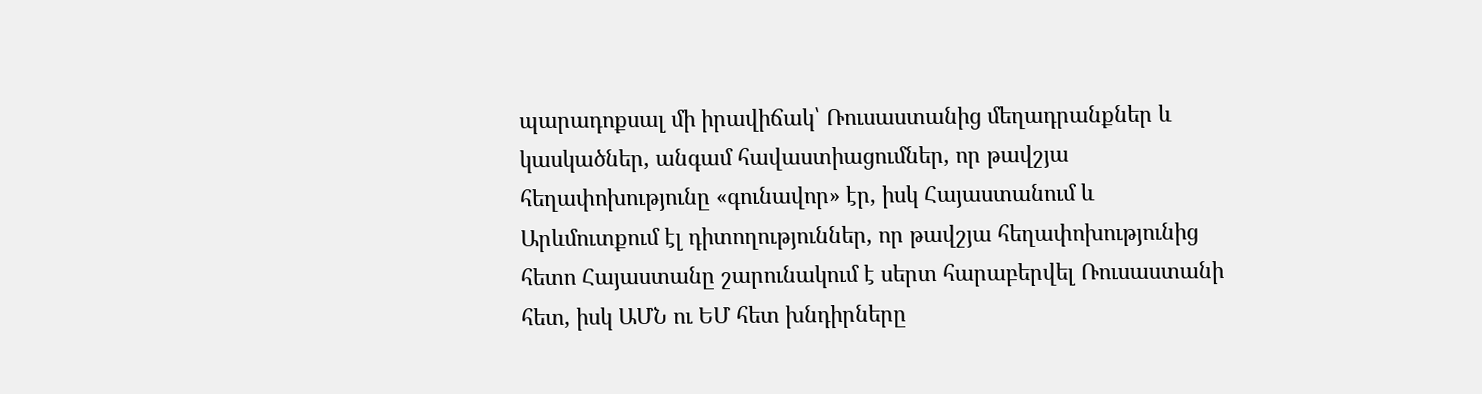պարադոքսալ մի իրավիճակ՝ Ռուսաստանից մեղադրանքներ և կասկածներ, անգամ հավաստիացումներ, որ թավշյա հեղափոխությունը «գունավոր» էր, իսկ Հայաստանում և Արևմուտքում էլ դիտողություններ, որ թավշյա հեղափոխությունից հետո Հայաստանը շարունակում է սերտ հարաբերվել Ռուսաստանի հետ, իսկ ԱՄՆ ու ԵՄ հետ խնդիրները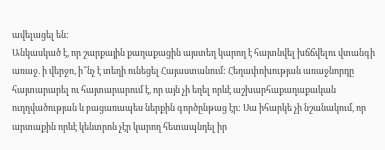ավելացել են:
Անկասկած է, որ շարքային քաղաքացին այստեղ կարող է հայտնվել խճճվելու վտանգի առաջ. ի վերջո, ի՞նչ է տեղի ունեցել Հայաստանում: Հեղափոխության առաջնորդը հայտարարել ու հայտարարում է, որ այն չի եղել որևէ աշխարհաքաղաքական ուղղվածության և բացառապես ներքին գործընթաց էր: Սա իհարկե չի նշանակում, որ արտաքին որևէ կենտրոն չէր կարող հետապնդել իր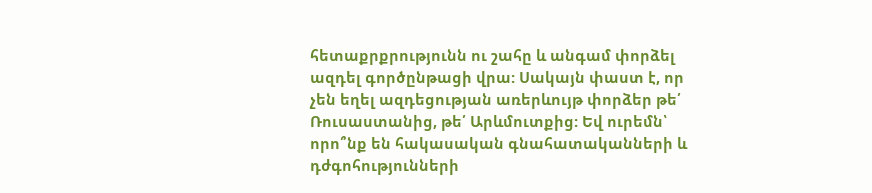հետաքրքրությունն ու շահը և անգամ փորձել ազդել գործընթացի վրա: Սակայն փաստ է, որ չեն եղել ազդեցության առերևույթ փորձեր թե՛ Ռուսաստանից, թե՛ Արևմուտքից: Եվ ուրեմն՝ որո՞նք են հակասական գնահատականների և դժգոհությունների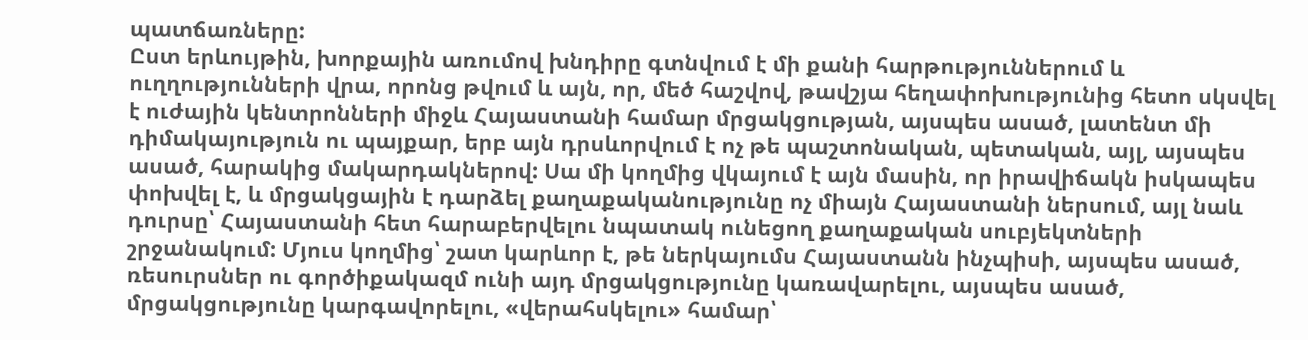պատճառները:
Ըստ երևույթին, խորքային առումով խնդիրը գտնվում է մի քանի հարթություններում և ուղղությունների վրա, որոնց թվում և այն, որ, մեծ հաշվով, թավշյա հեղափոխությունից հետո սկսվել է ուժային կենտրոնների միջև Հայաստանի համար մրցակցության, այսպես ասած, լատենտ մի դիմակայություն ու պայքար, երբ այն դրսևորվում է ոչ թե պաշտոնական, պետական, այլ, այսպես ասած, հարակից մակարդակներով: Սա մի կողմից վկայում է այն մասին, որ իրավիճակն իսկապես փոխվել է, և մրցակցային է դարձել քաղաքականությունը ոչ միայն Հայաստանի ներսում, այլ նաև դուրսը՝ Հայաստանի հետ հարաբերվելու նպատակ ունեցող քաղաքական սուբյեկտների շրջանակում: Մյուս կողմից՝ շատ կարևոր է, թե ներկայումս Հայաստանն ինչպիսի, այսպես ասած, ռեսուրսներ ու գործիքակազմ ունի այդ մրցակցությունը կառավարելու, այսպես ասած, մրցակցությունը կարգավորելու, «վերահսկելու» համար՝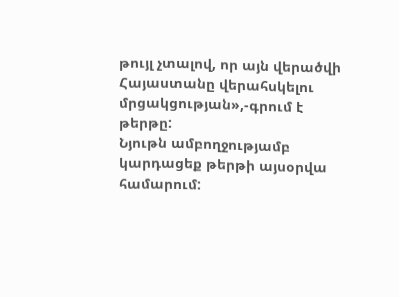թույլ չտալով, որ այն վերածվի Հայաստանը վերահսկելու մրցակցության»,-գրում է թերթը:
Նյութն ամբողջությամբ կարդացեք թերթի այսօրվա համարում: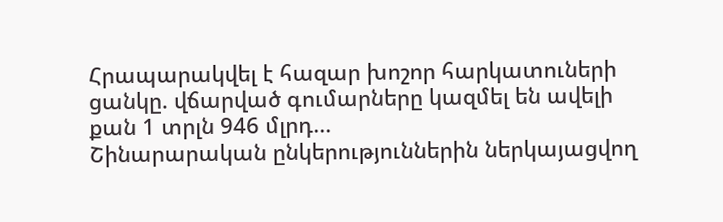Հրապարակվել է հազար խոշոր հարկատուների ցանկը. վճարված գումարները կազմել են ավելի քան 1 տրլն 946 մլրդ...
Շինարարական ընկերություններին ներկայացվող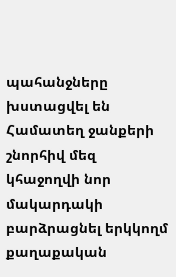պահանջները խստացվել են
Համատեղ ջանքերի շնորհիվ մեզ կհաջողվի նոր մակարդակի բարձրացնել երկկողմ քաղաքական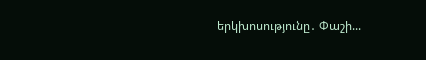երկխոսությունը․ Փաշի...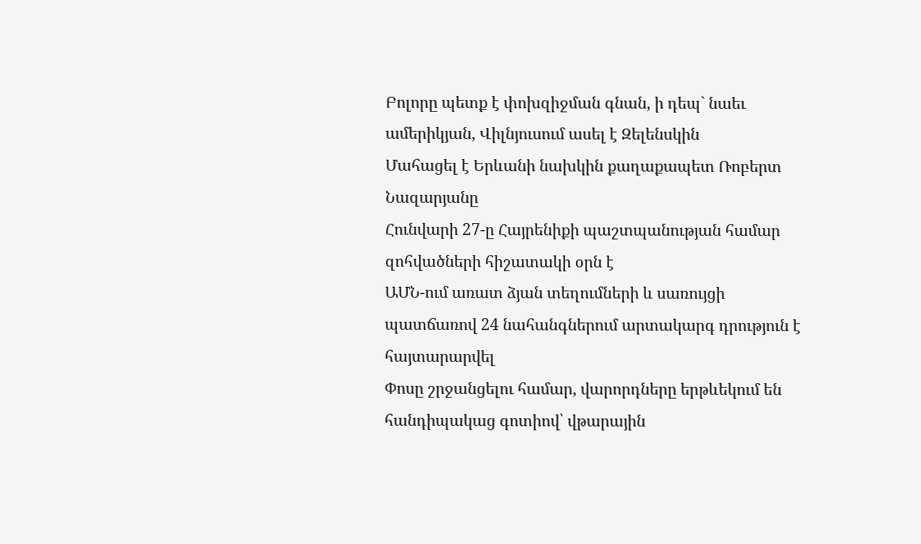Բոլորը պետք է փոխզիջման գնան, ի դեպ` նաեւ ամերիկյան, Վիլնյուսում ասել է Զելենսկին
Մահացել է Երևանի նախկին քաղաքապետ Ռոբերտ Նազարյանը
Հունվարի 27-ը Հայրենիքի պաշտպանության համար զոհվածների հիշատակի օրն է
ԱՄՆ-ում առատ ձյան տեղումների և սառույցի պատճառով 24 նահանգներում արտակարգ դրություն է հայտարարվել
Փոսը շրջանցելու համար, վարորդները երթևեկում են հանդիպակաց գոտիով՝ վթարային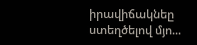իրավիճակնեը ստեղծելով մյո...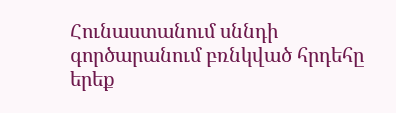Հունաստանում սննդի գործարանում բռնկված հրդեհը երեք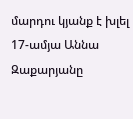մարդու կյանք է խլել
17-ամյա Աննա Զաքարյանը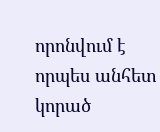որոնվում է որպես անհետ կորած